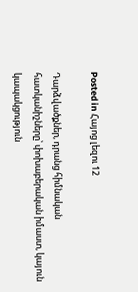Posted in Հայոց լեզու 12

Դարձվածքներ, դրանց հիմնական հատկանիշները՝ փոխաբերական իմաստ, կայուն կապակցություն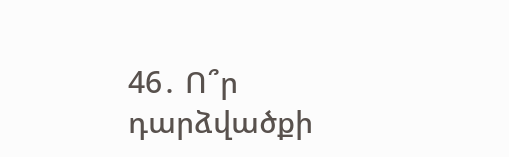46․ Ո՞ր դարձվածքի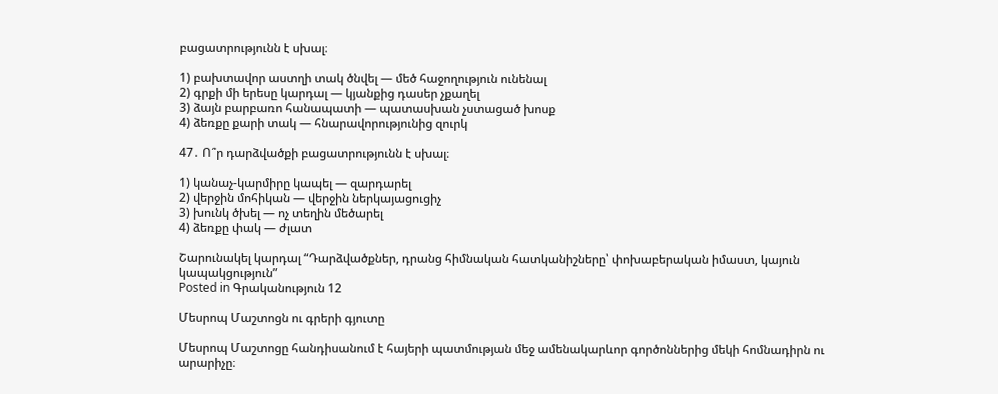բացատրությունն է սխալ։

1) բախտավոր աստղի տակ ծնվել — մեծ հաջողություն ունենալ
2) գրքի մի երեսը կարդալ — կյանքից դասեր չքաղել
3) ձայն բարբառո հանապատի — պատասխան չստացած խոսք
4) ձեռքը քարի տակ — հնարավորությունից զուրկ

47․ Ո՞ր դարձվածքի բացատրությունն է սխալ։

1) կանաչ-կարմիրը կապել — զարդարել
2) վերջին մոհիկան — վերջին ներկայացուցիչ
3) խունկ ծխել — ոչ տեղին մեծարել
4) ձեռքը փակ — ժլատ

Շարունակել կարդալ “Դարձվածքներ, դրանց հիմնական հատկանիշները՝ փոխաբերական իմաստ, կայուն կապակցություն”
Posted in Գրականություն 12

Մեսրոպ Մաշտոցն ու գրերի գյուտը

Մեսրոպ Մաշտոցը հանդիսանում է հայերի պատմության մեջ ամենակարևոր գործոններից մեկի հոմնադիրն ու արարիչը։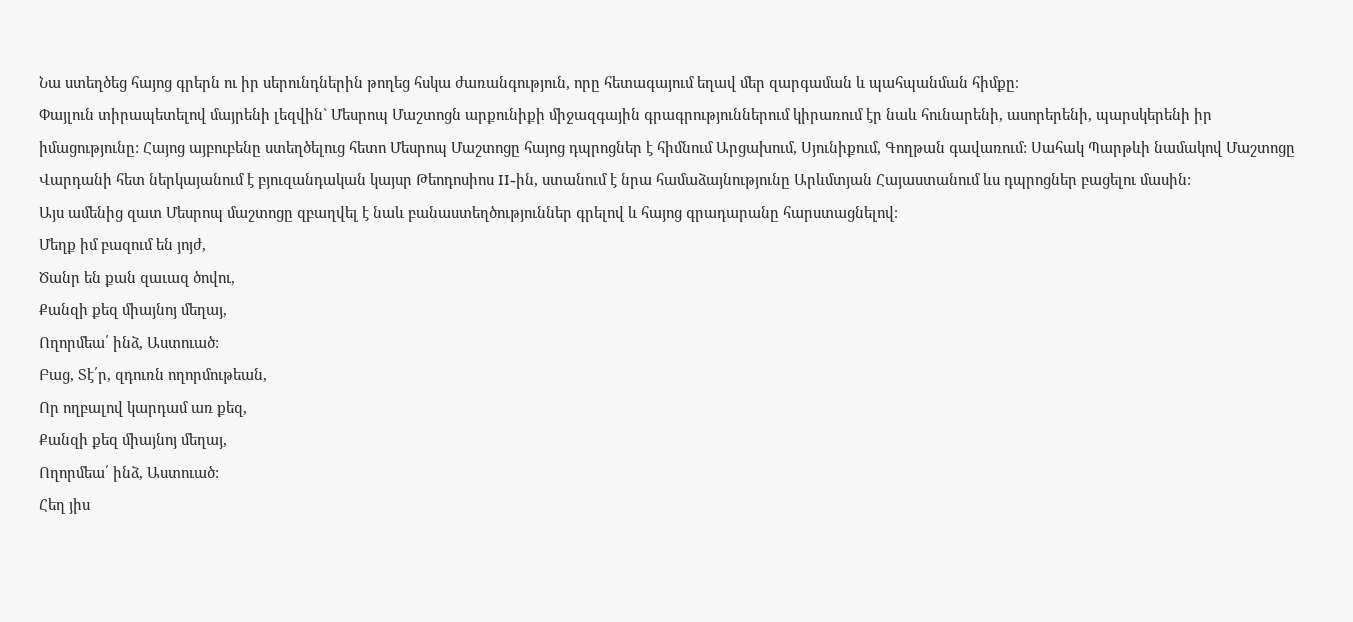Նա ստեղծեց հայոց գրերն ու իր սերունդներին թողեց հսկա ժառանգություն, որը հետագայում եղավ մեր զարգաման և պահպանման հիմքը։
Փայլուն տիրապետելով մայրենի լեզվին` Մեսրոպ Մաշտոցն արքունիքի միջազգային գրագրություններում կիրառում էր նաև հունարենի, ասորերենի, պարսկերենի իր իմացությունը: Հայոց այբուբենը ստեղծելուց հետո Մեսրոպ Մաշտոցը հայոց դպրոցներ է հիմնում Արցախում, Սյունիքում, Գողթան գավառում: Սահակ Պարթևի նամակով Մաշտոցը Վարդանի հետ ներկայանում է բյուզանդական կայսր Թեոդոսիոս II-ին, ստանում է նրա համաձայնությունը Արևմտյան Հայաստանում ևս դպրոցներ բացելու մասին:
Այս ամենից զատ Մեսրոպ մաշտոցը զբաղվել է նաև բանաստեղծություններ գրելով և հայոց գրադարանը հարստացնելով։
Մեղք իմ բազում են յոյժ,
Ծանր են քան զաւազ ծովու,
Քանզի քեզ միայնոյ մեղայ,
Ողորմեա՛ ինձ, Աստուած:
Բաց, Տէ՛ր, զդուռն ողորմութեան,
Որ ողբալով կարդամ առ քեզ,
Քանզի քեզ միայնոյ մեղայ,
Ողորմեա՛ ինձ, Աստուած:
Հեղ յիս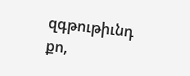զգթութիւնդ քո,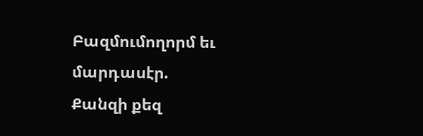Բազմումողորմ եւ մարդասէր.
Քանզի քեզ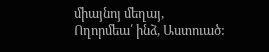միայնոյ մեղայ,
Ողորմեա՛ ինձ, Աստուած: